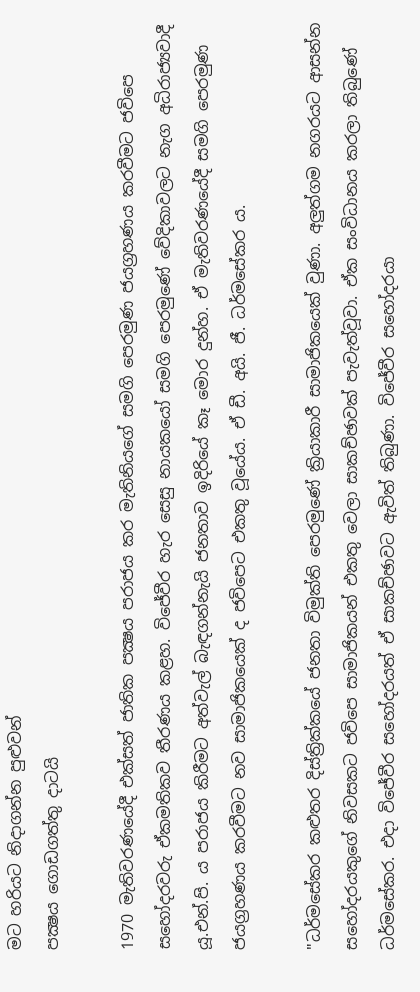මට හරියට නිදාගන්න පුළුවන්
පක්‍ෂය ගොඩගත්තු දාටයි

1970 මැතිවරණයේදී එක්‌සත් ජාතික පක්‍ෂය පරාජය කර මැතිනියගේ සමගි පෙරමුණ ජයග්‍රහණය කරවීමට ජවිපෙ සහෝදරවරු ඒකමතිකව තීරණය කළහ. විජේවීර හැර සෙසු නායකයෝ සමගි පෙරමුණේ වේදිකාවලට නැග අධිරාජ්‍යවාදී යූ.එන්.පි. ය පරාජය කිරීමට අත්වැල් බැඳගන්නැයි ජනතාව ඉදිරියේ කෑ මොර දුන්හ. ඒ මැතිවරණයේදී සමගි පෙරමුණ ජයග්‍රහණය කරවීමට නව සාමාජිකයෙක්‌ ද ජවිපෙට එකතු වූයේය. ඒ ඩී. අයි. ජී. ධර්මසේකර ය.

"ධර්මසේකර කළුතර දිස්‌ත්‍රික්‌කයේ ජනතා විමුක්‌ති පෙරමුණේ ක්‍රියාකාරී සාමාජිකයෙක්‌ වුණා. අලුත්ගම නගරයට ආසන්න සහෝදරයකුගේ නිවසකට ජවිපෙ සාමාජිකයන් එකතු වෙලා සාකච්ඡාවක්‌ පැවැත්වූවා. ඒක සංවිධානය කරලා තිබුණේ ධර්මසේකර. එදා විජේවීර සහෝදරයත් ඒ සාකච්ඡාවට ඇවිත් තිබුණා. විජේවීර සහෝදරයා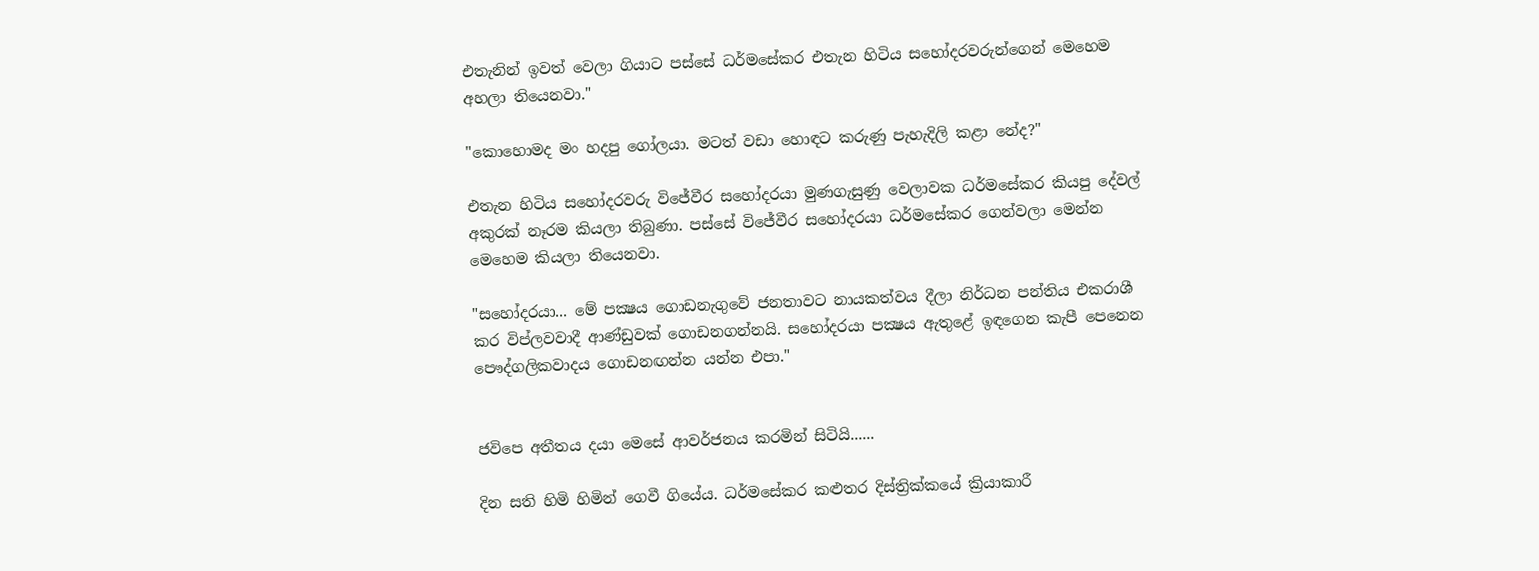එතැනින් ඉවත් වෙලා ගියාට පස්‌සේ ධර්මසේකර එතැන හිටිය සහෝදරවරුන්ගෙන් මෙහෙම අහලා තියෙනවා."

"කොහොමද මං හදපු ගෝලයා. මටත් වඩා හොඳට කරුණු පැහැදිලි කළා නේද?"

එතැන හිටිය සහෝදරවරු විජේවීර සහෝදරයා මුණගැසුණු වෙලාවක ධර්මසේකර කියපු දේවල් අකුරක්‌ නෑරම කියලා තිබුණා. පස්‌සේ විජේවීර සහෝදරයා ධර්මසේකර ගෙන්වලා මෙන්න මෙහෙම කියලා තියෙනවා.

"සහෝදරයා... මේ පක්‍ෂය ගොඩනැගුවේ ජනතාවට නායකත්වය දීලා නිර්ධන පන්තිය එකරාශී කර විප්ලවවාදී ආණ්‌ඩුවක්‌ ගොඩනගන්නයි. සහෝදරයා පක්‍ෂය ඇතුළේ ඉඳගෙන කැපී පෙනෙන පෞද්ගලිකවාදය ගොඩනඟන්න යන්න එපා."


ජවිපෙ අතීතය දයා මෙසේ ආවර්ජනය කරමින් සිටියි......

දින සති හිමි හිමින් ගෙවී ගියේය. ධර්මසේකර කළුතර දිස්‌ත්‍රික්‌කයේ ක්‍රියාකාරී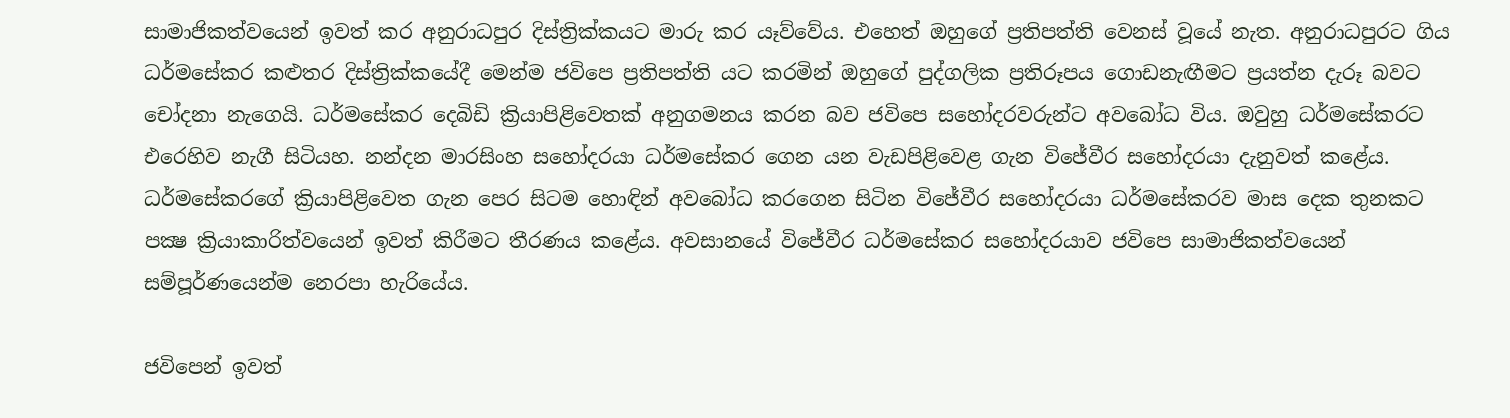සාමාජිකත්වයෙන් ඉවත් කර අනුරාධපුර දිස්‌ත්‍රික්‌කයට මාරු කර යෑව්වේය. එහෙත් ඔහුගේ ප්‍රතිපත්ති වෙනස්‌ වූයේ නැත. අනුරාධපුරට ගිය ධර්මසේකර කළුතර දිස්‌ත්‍රික්‌කයේදී මෙන්ම ජවිපෙ ප්‍රතිපත්ති යට කරමින් ඔහුගේ පුද්ගලික ප්‍රතිරූපය ගොඩනැඟීමට ප්‍රයත්න දැරූ බවට චෝදනා නැගෙයි. ධර්මසේකර දෙබිඩි ක්‍රියාපිළිවෙතක්‌ අනුගමනය කරන බව ජවිපෙ සහෝදරවරුන්ට අවබෝධ විය. ඔවුහු ධර්මසේකරට එරෙහිව නැගී සිටියහ. නන්දන මාරසිංහ සහෝදරයා ධර්මසේකර ගෙන යන වැඩපිළිවෙළ ගැන විජේවීර සහෝදරයා දැනුවත් කළේය. ධර්මසේකරගේ ක්‍රියාපිළිවෙත ගැන පෙර සිටම හොඳින් අවබෝධ කරගෙන සිටින විජේවීර සහෝදරයා ධර්මසේකරව මාස දෙක තුනකට පක්‍ෂ ක්‍රියාකාරිත්වයෙන් ඉවත් කිරීමට තීරණය කළේය. අවසානයේ විජේවීර ධර්මසේකර සහෝදරයාව ජවිපෙ සාමාජිකත්වයෙන් සම්පූර්ණයෙන්ම නෙරපා හැරියේය.

ජවිපෙන් ඉවත්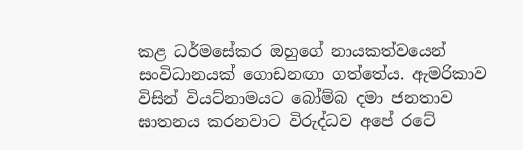කළ ධර්මසේකර ඔහුගේ නායකත්වයෙන් සංවිධානයක්‌ ගොඩනඟා ගත්තේය. ඇමරිකාව විසින් වියට්‌නාමයට බෝම්බ දමා ජනතාව ඝාතනය කරනවාට විරුද්ධව අපේ රටේ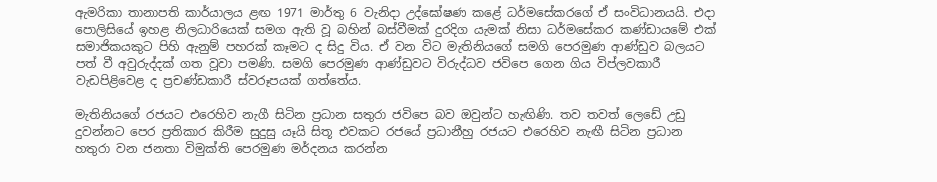ඇමරිකා තානාපති කාර්යාලය ළඟ 1971 මාර්තු 6 වැනිදා උද්ඝෝෂණ කළේ ධර්මසේකරගේ ඒ සංවිධානයයි. එදා පොලිසියේ ඉහළ නිලධාරියෙක්‌ සමග ඇති වූ බහින් බස්‌වීමක්‌ දුරදිග යැමක්‌ නිසා ධර්මසේකර කණ්‌ඩායමේ එක්‌ සමාජිකයකුට පිහි ඇනුම් පහරක්‌ කෑමට ද සිදු විය. ඒ වන විට මැතිනියගේ සමගි පෙරමුණ ආණ්‌ඩුව බලයට පත් වී අවුරුද්දක්‌ ගත වූවා පමණි. සමගි පෙරමුණ ආණ්‌ඩුවට විරුද්ධව ජවිපෙ ගෙන ගිය විප්ලවකාරී වැඩපිළිවෙළ ද ප්‍රචණ්‌ඩකාරී ස්‌වරූපයක්‌ ගත්තේය.

මැතිනියගේ රජයට එරෙහිව නැගී සිටින ප්‍රධාන සතුරා ජවිපෙ බව ඔවුන්ට හැඟිණි. තව තවත් ලෙඩේ උඩු දුවන්නට පෙර ප්‍රතිකාර කිරීම සුදුසු යෑයි සිතූ එවකට රජයේ ප්‍රධානීහු රජයට එරෙහිව නැඟී සිටින ප්‍රධාන හතුරා වන ජනතා විමුක්‌ති පෙරමුණ මර්දනය කරන්න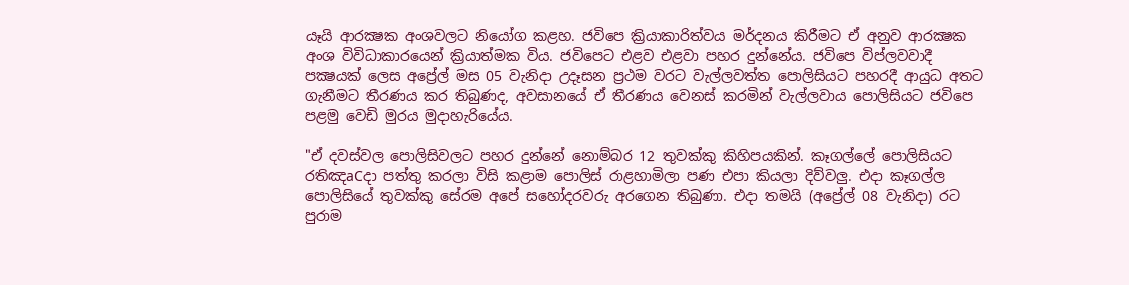යෑයි ආරක්‍ෂක අංශවලට නියෝග කළහ. ජවිපෙ ක්‍රියාකාරිත්වය මර්දනය කිරීමට ඒ අනුව ආරක්‍ෂක අංශ විවිධාකාරයෙන් ක්‍රියාත්මක විය. ජවිපෙට එළව එළවා පහර දුන්නේය. ජවිපෙ විප්ලවවාදී පක්‍ෂයක්‌ ලෙස අප්‍රේල් මස 05 වැනිදා උදෑසන ප්‍රථම වරට වැල්ලවත්ත පොලිසියට පහරදී ආයුධ අතට ගැනීමට තීරණය කර තිබුණද, අවසානයේ ඒ තීරණය වෙනස්‌ කරමින් වැල්ලවාය පොලිසියට ජවිපෙ පළමු වෙඩි මුරය මුදාහැරියේය.

"ඒ දවස්‌වල පොලිසිවලට පහර දුන්නේ නොම්බර 12 තුවක්‌කු කිහිපයකින්. කෑගල්ලේ පොලිසියට රතිඤaCදා පත්තු කරලා විසි කළාම පොලිස්‌ රාළහාමිලා පණ එපා කියලා දිව්වලු. එදා කෑගල්ල පොලිසියේ තුවක්‌කු සේරම අපේ සහෝදරවරු අරගෙන තිබුණා. එදා තමයි (අප්‍රේල් 08 වැනිදා) රට පුරාම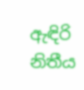ඇඳිරි නිතීය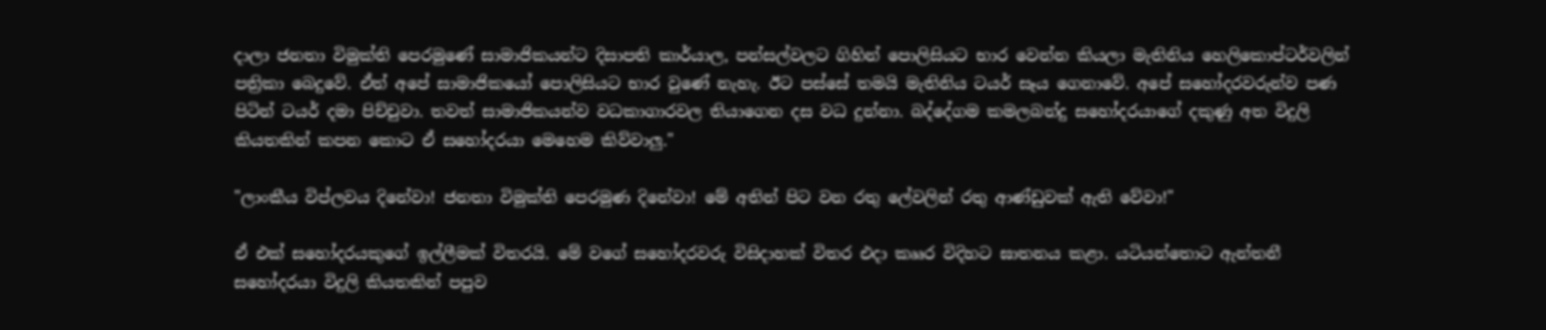දාලා ජනතා විමුක්‌ති පෙරමුණේ සාමාජිකයන්ට දිසාපති කාර්යාල, පන්සල්වලට ගිහින් පොලිසියට භාර වෙන්න කියලා මැතිනිය හෙලිකොප්ටර්වලින් පත්‍රිකා බෙදුවේ. ඒත් අපේ සාමාජිකයෝ පොලිසියට භාර වුණේ නැහැ. ඊට පස්‌සේ තමයි මැතිනිය ටයර් සෑය ගෙනාවේ. අපේ සහෝදරවරුන්ව පණ පිටින් ටයර් දමා පිච්චුවා. තවත් සාමාජිකයන්ව වධකාගාරවල තියාගෙන දස වධ දුන්නා. බද්දේගම කමලබන්දු සහෝදරයාගේ දකුණු අත විදුලි කියතකින් කපන කොට ඒ සහෝදරයා මෙහෙම කිව්වාලු."

"ලාංකීය විප්ලවය දිනේවා! ජනතා විමුක්‌ති පෙරමුණ දිනේවා! මේ අතින් පිට වන රතු ලේවලින් රතු ආණ්‌ඩුවක්‌ ඇති වේවා!"

ඒ එක්‌ සහෝදරයකුගේ ඉල්ලීමක්‌ විතරයි. මේ වගේ සහෝදරවරු විසිදාහක්‌ විතර එදා කෲර විදිහට ඝාතනය කළා. යටියන්තොට ඇන්තනී සහෝදරයා විදුලි කියතකින් පපුව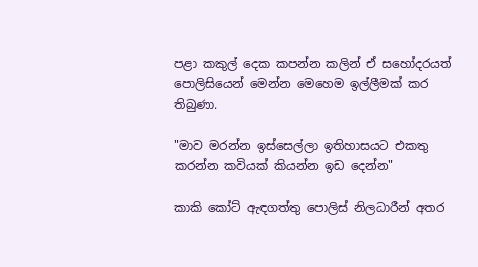පළා කකුල් දෙක කපන්න කලින් ඒ සහෝදරයත් පොලිසියෙන් මෙන්න මෙහෙම ඉල්ලීමක්‌ කර තිබුණා.

"මාව මරන්න ඉස්‌සෙල්ලා ඉතිහාසයට එකතු කරන්න කවියක්‌ කියන්න ඉඩ දෙන්න"

කාකි කෝට්‌ ඇඳගත්තු පොලිස්‌ නිලධාරීන් අතර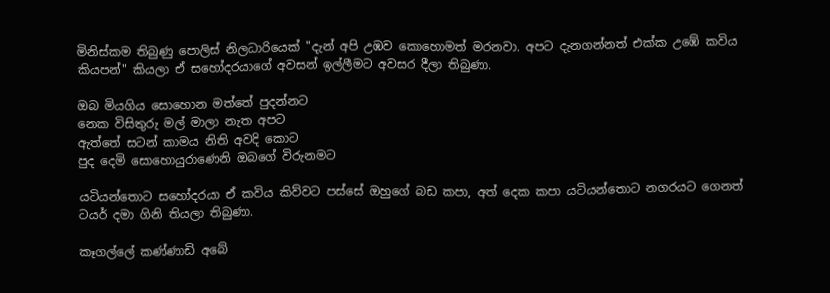මිනිස්‌කම තිබුණු පොලිස්‌ නිලධාරියෙක්‌ "දැන් අපි උඹව කොහොමත් මරනවා. අපට දැනගන්නත් එක්‌ක උඹේ කවිය කියපන්" කියලා ඒ සහෝදරයාගේ අවසන් ඉල්ලීමට අවසර දීලා තිබුණා.

ඔබ මියගිය සොහොන මත්තේ පුදන්නට
නෙක විසිතුරු මල් මාලා නැත අපට
ඇත්තේ සටන් කාමය නිති අවදි කොට
පුද දෙමි සොහොයුරාණෙනි ඔබගේ විරුනමට

යටියන්තොට සහෝදරයා ඒ කවිය කිව්වට පස්‌සේ ඔහුගේ බඩ කපා, අත් දෙක කපා යටියන්තොට නගරයට ගෙනත් ටයර් දමා ගිනි තියලා තිබුණා.

කෑගල්ලේ කණ්‌ණාඩි අබේ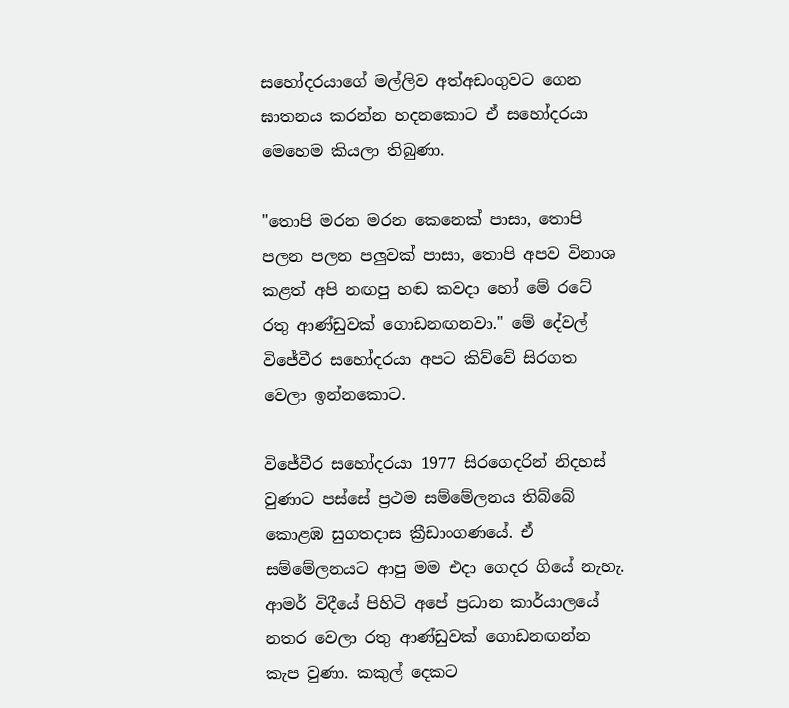සහෝදරයාගේ මල්ලිව අත්අඩංගුවට ගෙන ඝාතනය කරන්න හදනකොට ඒ සහෝදරයා මෙහෙම කියලා තිබුණා.

"තොපි මරන මරන කෙනෙක්‌ පාසා, තොපි පලන පලන පලුවක්‌ පාසා, තොපි අපව විනාශ කළත් අපි නඟපු හඬ කවදා හෝ මේ රටේ රතු ආණ්‌ඩුවක්‌ ගොඩනඟනවා." මේ දේවල් විජේවීර සහෝදරයා අපට කිව්වේ සිරගත වෙලා ඉන්නකොට.

විජේවීර සහෝදරයා 1977 සිරගෙදරින් නිදහස්‌ වුණාට පස්‌සේ ප්‍රථම සම්මේලනය තිබ්බේ කොළඹ සුගතදාස ක්‍රීඩාංගණයේ. ඒ සම්මේලනයට ආපු මම එදා ගෙදර ගියේ නැහැ. ආමර් විදීයේ පිහිටි අපේ ප්‍රධාන කාර්යාලයේ නතර වෙලා රතු ආණ්‌ඩුවක්‌ ගොඩනඟන්න කැප වුණා. කකුල් දෙකට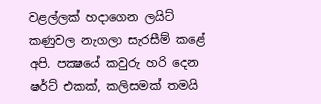වළල්ලක්‌ හදාගෙන ලයිට්‌ කණුවල නැගලා සැරසීම් කළේ අපි. පක්‍ෂයේ කවුරු හරි දෙන ෂර්ට්‌ එකක්‌, කලිසමක්‌ තමයි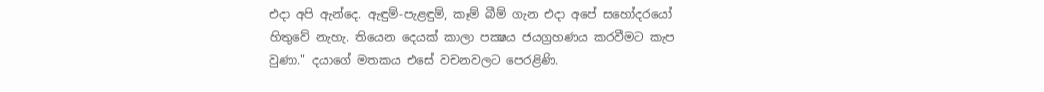එදා අපි ඇන්දෙ. ඇඳුම්-පැළඳුම්, කෑම් බීම් ගැන එදා අපේ සහෝදරයෝ හිතුවේ නැහැ. තියෙන දෙයක්‌ කාලා පක්‍ෂය ජයග්‍රහණය කරවීමට කැප වුණා." දයාගේ මතකය එසේ වචනවලට පෙරළිණි.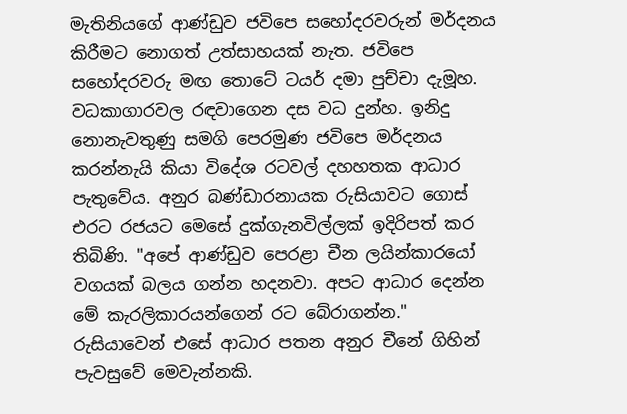මැතිනියගේ ආණ්‌ඩුව ජවිපෙ සහෝදරවරුන් මර්දනය කිරීමට නොගත් උත්සාහයක්‌ නැත. ජවිපෙ සහෝදරවරු මඟ තොටේ ටයර් දමා පුච්චා දැමූහ. වධකාගාරවල රඳවාගෙන දස වධ දුන්හ. ඉනිදු නොනැවතුණු සමගි පෙරමුණ ජවිපෙ මර්දනය කරන්නැයි කියා විදේශ රටවල් දහහතක ආධාර පැතුවේය. අනුර බණ්‌ඩාරනායක රුසියාවට ගොස්‌ එරට රජයට මෙසේ දුක්‌ගැනවිල්ලක්‌ ඉදිරිපත් කර තිබිණි. "අපේ ආණ්‌ඩුව පෙරළා චීන ලයින්කාරයෝ වගයක්‌ බලය ගන්න හදනවා. අපට ආධාර දෙන්න මේ කැරලිකාරයන්ගෙන් රට බේරාගන්න." රුසියාවෙන් එසේ ආධාර පතන අනුර චීනේ ගිහින් පැවසුවේ මෙවැන්නකි.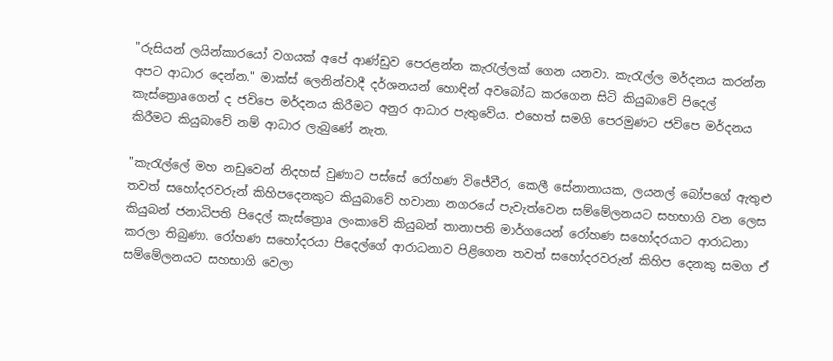"රුසියන් ලයින්කාරයෝ වගයක්‌ අපේ ආණ්‌ඩුව පෙරළන්න කැරැල්ලක්‌ ගෙන යනවා. කැරැල්ල මර්දනය කරන්න අපට ආධාර දෙන්න." මාක්‌ස්‌ ලෙනින්වාදී දර්ශනයන් හොඳින් අවබෝධ කරගෙන සිටි කියුබාවේ පිදෙල් කැස්‌ත්‍රොaගෙන් ද ජවිපෙ මර්දනය කිරීමට අනුර ආධාර පැතුවේය. එහෙත් සමගි පෙරමුණට ජවිපෙ මර්දනය කිරීමට කියුබාවේ නම් ආධාර ලැබුණේ නැත.

"කැරැල්ලේ මහ නඩුවෙන් නිදහස්‌ වුණාට පස්‌සේ රෝහණ විජේවීර, කෙලී සේනානායක, ලයනල් බෝපගේ ඇතුළු තවත් සහෝදරවරුන් කිහිපදෙනකුට කියුබාවේ හවානා නගරයේ පැවැත්වෙන සම්මේලනයට සහභාගි වන ලෙස කියුබන් ජනාධිපති පිදෙල් කැස්‌ත්‍රොa ලංකාවේ කියුබන් තානාපති මාර්ගයෙන් රෝහණ සහෝදරයාට ආරාධනා කරලා තිබුණා. රෝහණ සහෝදරයා පිදෙල්ගේ ආරාධනාව පිළිගෙන තවත් සහෝදරවරුන් කිහිප දෙනකු සමග ඒ සම්මේලනයට සහභාගි වෙලා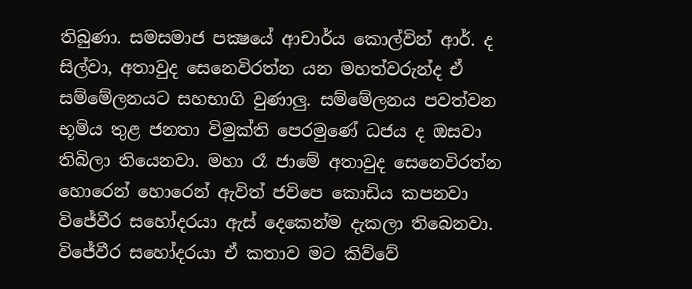තිබුණා. සමසමාජ පක්‍ෂයේ ආචාර්ය කොල්වින් ආර්. ද සිල්වා, අතාවුද සෙනෙවිරත්න යන මහත්වරුන්ද ඒ සම්මේලනයට සහභාගි වුණාලු. සම්මේලනය පවත්වන භූමිය තුළ ජනතා විමුක්‌ති පෙරමුණේ ධජය ද ඔසවා තිබිලා තියෙනවා. මහා රෑ ජාමේ අතාවුද සෙනෙවිරත්න හොරෙන් හොරෙන් ඇවිත් ජවිපෙ කොඩිය කපනවා විජේවීර සහෝදරයා ඇස්‌ දෙකෙන්ම දැකලා තිබෙනවා. විජේවීර සහෝදරයා ඒ කතාව මට කිව්වේ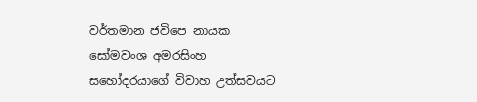වර්තමාන ජවිපෙ නායක සෝමවංශ අමරසිංහ සහෝදරයාගේ විවාහ උත්සවයට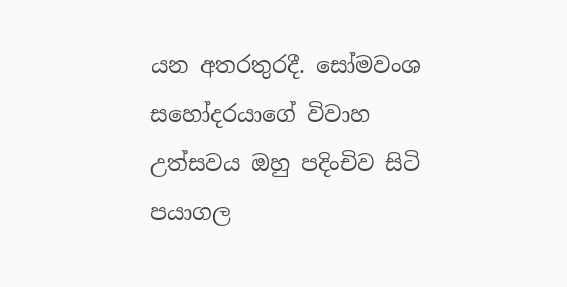යන අතරතුරදී. සෝමවංශ සහෝදරයාගේ විවාහ උත්සවය ඔහු පදිංචිව සිටි පයාගල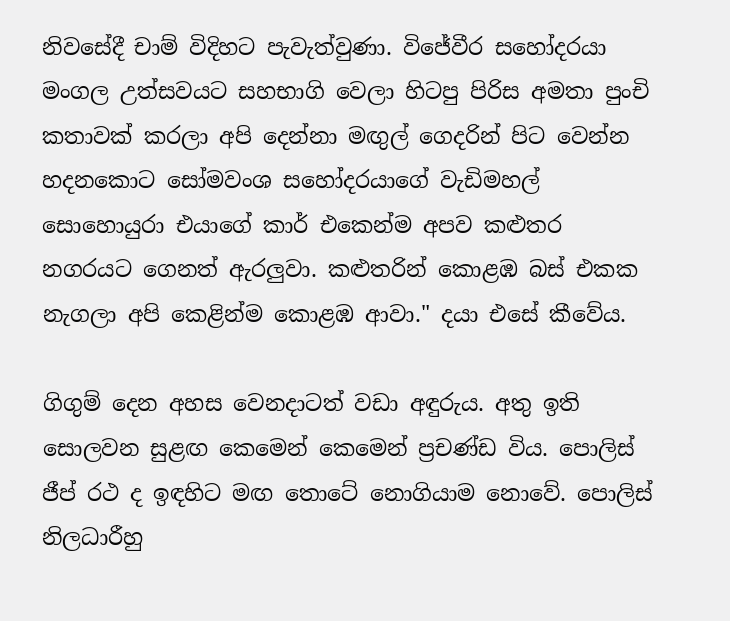නිවසේදී චාම් විදිහට පැවැත්වුණා. විජේවීර සහෝදරයා මංගල උත්සවයට සහභාගි වෙලා හිටපු පිරිස අමතා පුංචි කතාවක්‌ කරලා අපි දෙන්නා මඟුල් ගෙදරින් පිට වෙන්න හදනකොට සෝමවංශ සහෝදරයාගේ වැඩිමහල් සොහොයුරා එයාගේ කාර් එකෙන්ම අපව කළුතර නගරයට ගෙනත් ඇරලුවා. කළුතරින් කොළඹ බස්‌ එකක නැගලා අපි කෙළින්ම කොළඹ ආවා." දයා එසේ කීවේය.

ගිගුම් දෙන අහස වෙනදාටත් වඩා අඳුරුය. අතු ඉති සොලවන සුළඟ කෙමෙන් කෙමෙන් ප්‍රචණ්‌ඩ විය. පොලිස්‌ ජීප් රථ ද ඉඳහිට මඟ තොටේ නොගියාම නොවේ. පොලිස්‌ නිලධාරීහු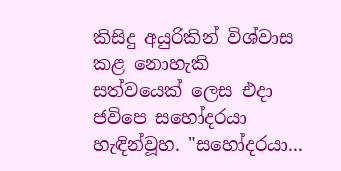කිසිදු අයුරිකින් විශ්වාස කළ නොහැකි සත්වයෙක්‌ ලෙස එදා ජවිපෙ සහෝදරයා හැඳින්වූහ. "සහෝදරයා...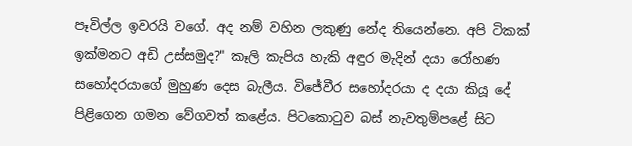පෑවිල්ල ඉවරයි වගේ. අද නම් වහින ලකුණු නේද තියෙන්නෙ. අපි ටිකක්‌ ඉක්‌මනට අඩි උස්‌සමුද?" කෑලි කැපිය හැකි අඳුර මැදින් දයා රෝහණ සහෝදරයාගේ මුහුණ දෙස බැලීය. විජේවීර සහෝදරයා ද දයා කියූ දේ පිළිගෙන ගමන වේගවත් කළේය. පිටකොටුව බස්‌ නැවතුම්පළේ සිට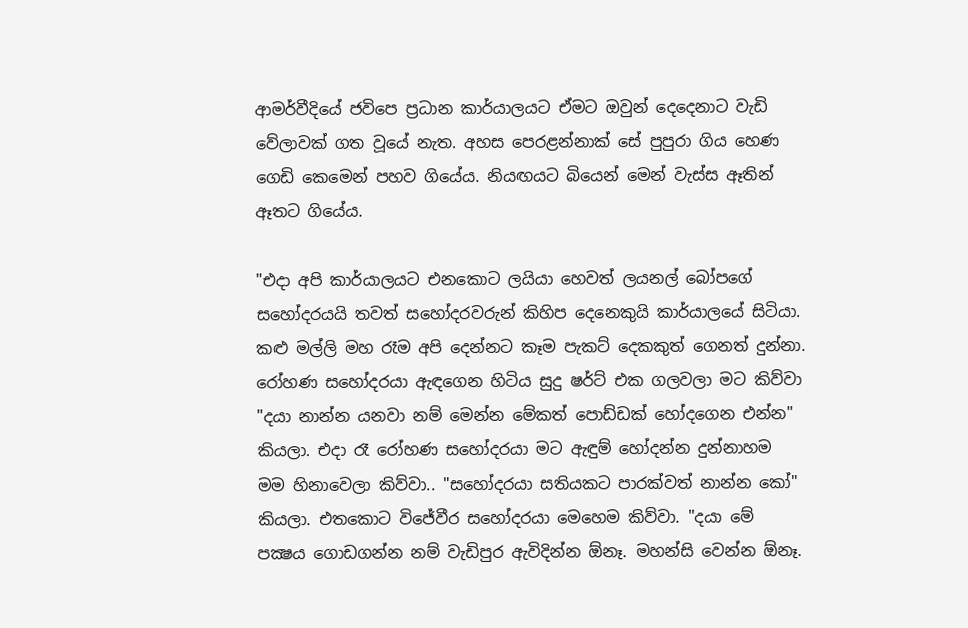ආමර්වීදියේ ජවිපෙ ප්‍රධාන කාර්යාලයට ඒමට ඔවුන් දෙදෙනාට වැඩි වේලාවක්‌ ගත වූයේ නැත. අහස පෙරළන්නාක්‌ සේ පුපුරා ගිය හෙණ ගෙඩි කෙමෙන් පහව ගියේය. නියඟයට බියෙන් මෙන් වැස්‌ස ඈතින් ඈතට ගියේය.

"එදා අපි කාර්යාලයට එනකොට ලයියා හෙවත් ලයනල් බෝපගේ සහෝදරයයි තවත් සහෝදරවරුන් කිහිප දෙනෙකුයි කාර්යාලයේ සිටියා. කළු මල්ලි මහ රෑම අපි දෙන්නට කෑම පැකට්‌ දෙකකුත් ගෙනත් දුන්නා. රෝහණ සහෝදරයා ඇඳගෙන හිටිය සුදු ෂර්ට්‌ එක ගලවලා මට කිව්වා "දයා නාන්න යනවා නම් මෙන්න මේකත් පොඩ්ඩක්‌ හෝදගෙන එන්න" කියලා. එදා රෑ රෝහණ සහෝදරයා මට ඇඳුම් හෝදන්න දුන්නාහම මම හිනාවෙලා කිව්වා.. "සහෝදරයා සතියකට පාරක්‌වත් නාන්න කෝ" කියලා. එතකොට විජේවීර සහෝදරයා මෙහෙම කිව්වා. "දයා මේ පක්‍ෂය ගොඩගන්න නම් වැඩිපුර ඇවිදින්න ඕනෑ. මහන්සි වෙන්න ඕනෑ.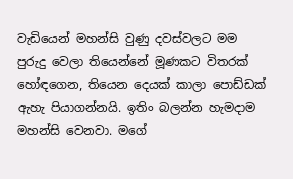වැඩියෙන් මහන්සි වුණු දවස්‌වලට මම පුරුදු වෙලා තියෙන්නේ මූණකට විතරක්‌ හෝඳගෙන, තියෙන දෙයක්‌ කාලා පොඩ්ඩක්‌ ඇහැ පියාගන්නයි. ඉතිං බලන්න හැමදාම මහන්සි වෙනවා. මගේ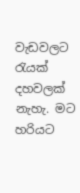වැඩවලට රැයක්‌ දහවලක්‌ නැහැ. මට හරියට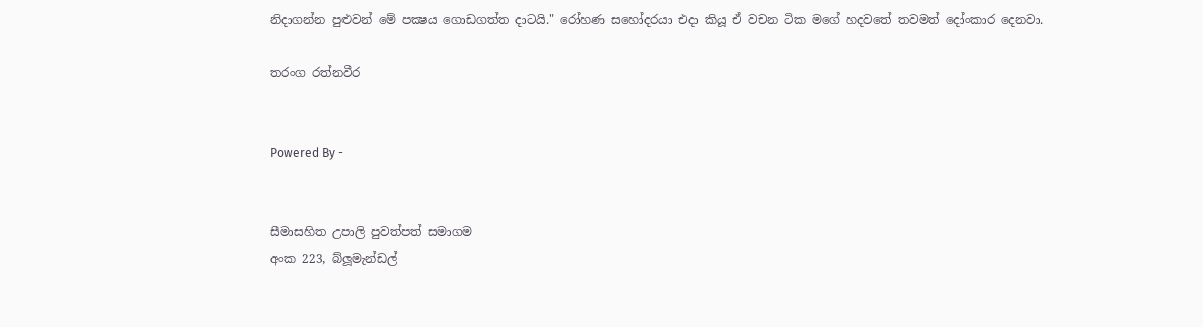නිදාගන්න පුළුවන් මේ පක්‍ෂය ගොඩගත්ත දාටයි." රෝහණ සහෝදරයා එදා කියූ ඒ වචන ටික මගේ හදවතේ තවමත් දෝංකාර දෙනවා.

තරංග රත්නවීර


Powered By -


සීමාසහිත උපාලි පුවත්පත් සමාගම
අංක 223, බ්ලූමැන්ඩල්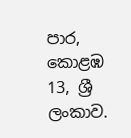පාර, කොළඹ 13, ශ්‍රී ලංකාව.